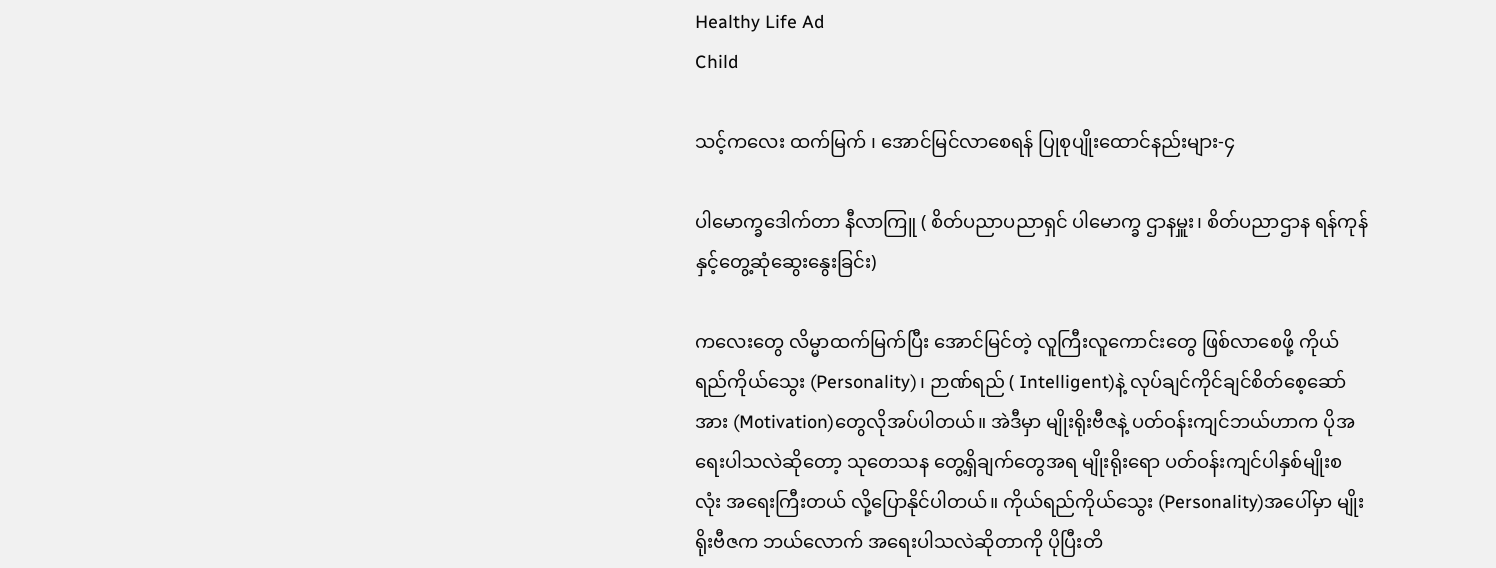Healthy Life Ad
Child

သင့်ကလေး ထက်မြက် ၊ အောင်မြင်လာစေရန် ပြုစုပျိုးထောင်နည်းများ-၄

ပါမောက္ခဒေါက်တာ နီလာကြူ ( စိတ်ပညာပညာရှင် ပါမောက္ခ ဌာနမှူး၊ စိတ်ပညာဌာန ရန်ကုန်နှင့်တွေ့ဆုံဆွေးနွေးခြင်း)

ကလေးတွေ လိမ္မာထက်မြက်ပြီး အောင်မြင်တဲ့ လူကြီးလူကောင်းတွေ ဖြစ်လာစေဖို့ ကိုယ်ရည်ကိုယ်သွေး (Personality)၊ ဉာဏ်ရည် ( Intelligent)နဲ့ လုပ်ချင်ကိုင်ချင်စိတ်စေ့ဆော်အား (Motivation)တွေလိုအပ်ပါတယ်။ အဲဒီမှာ မျိုးရိုးဗီဇနဲ့ ပတ်ဝန်းကျင်ဘယ်ဟာက ပိုအရေးပါသလဲဆိုတော့ သုတေသန တွေ့ရှိချက်တွေအရ မျိုးရိုးရော ပတ်ဝန်းကျင်ပါနှစ်မျိုးစလုံး အရေးကြီးတယ် လို့ပြောနိုင်ပါတယ်။ ကိုယ်ရည်ကိုယ်သွေး (Personality)အပေါ်မှာ မျိုးရိုးဗီဇက ဘယ်လောက် အရေးပါသလဲဆိုတာကို ပိုပြီးတိ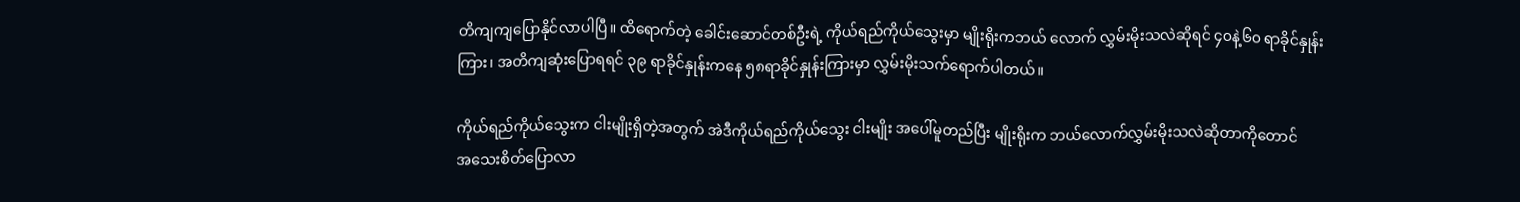တိကျကျပြောနိုင်လာပါပြီ။ ထိရောက်တဲ့ ခေါင်းဆောင်တစ်ဦးရဲ့ ကိုယ်ရည်ကိုယ်သွေးမှာ မျိုးရိုးကဘယ် လောက် လွှမ်းမိုးသလဲဆိုရင် ၄၀နဲ့၆၀ ရာခိုင်နှုန်းကြား၊ အတိကျဆုံးပြောရရင် ၃၉ ရာခိုင်နှုန်းကနေ ၅၈ရာခိုင်နှုန်းကြားမှာ လွှမ်းမိုးသက်ရောက်ပါတယ်။

ကိုယ်ရည်ကိုယ်သွေးက ငါးမျိုးရှိတဲ့အတွက် အဲဒီကိုယ်ရည်ကိုယ်သွေး ငါးမျိုး အပေါ်မူတည်ပြီး မျိုးရိုးက ဘယ်လောက်လွှမ်းမိုးသလဲဆိုတာကိုတောင်       အသေးစိတ်ပြောလာ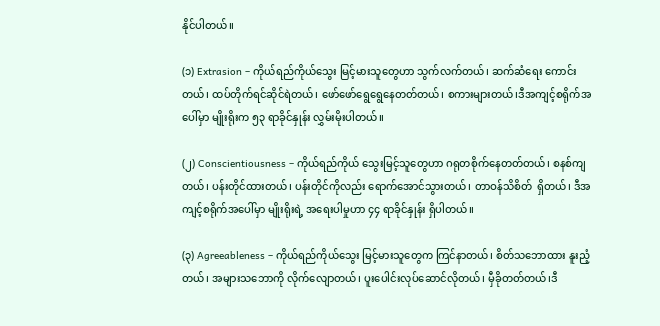နိုင်ပါတယ်။

(၁) Extrasion – ကိုယ်ရည်ကိုယ်သွေး မြင့်မားသူတွေဟာ သွက်လက်တယ်၊ ဆက်ဆံရေး ကောင်းတယ်၊ ထပ်တိုက်ရင်ဆိုင်ရဲတယ်၊ ဖော်ဖော်ရွေရွေနေတတ်တယ်၊ စကားများတယ်၊ဒီအကျင့်စရိုက်အပေါ်မှာ မျိုးရိုးက ၅၃ ရာခိုင်နှုန်း လွှမ်းမိုးပါတယ်။

(၂) Conscientiousness – ကိုယ်ရည်ကိုယ် သွေးမြင့်သူတွေဟာ ဂရုတစိုက်နေတတ်တယ်၊ စနစ်ကျတယ်၊ ပန်းတိုင်ထားတယ်၊ ပန်းတိုင်ကိုလည်း ရောက်အောင်သွားတယ်၊ တာဝန်သိစိတ်  ရှိတယ်၊ ဒီအကျင့်စရိုက်အပေါ်မှာ မျိုးရိုးရဲ့ အရေးပါမှုဟာ ၄၄ ရာခိုင်နှုန်း ရှိပါတယ်။

(၃) Agreeableness – ကိုယ်ရည်ကိုယ်သွေး မြင့်မားသူတွေက ကြင်နာတယ်၊ စိတ်သဘောထား နူးညံ့တယ်၊ အများသဘောကို လိုက်လျောတယ်၊ ပူးပေါင်းလုပ်ဆောင်လိုတယ်၊ မှီခိုတတ်တယ်၊ဒီ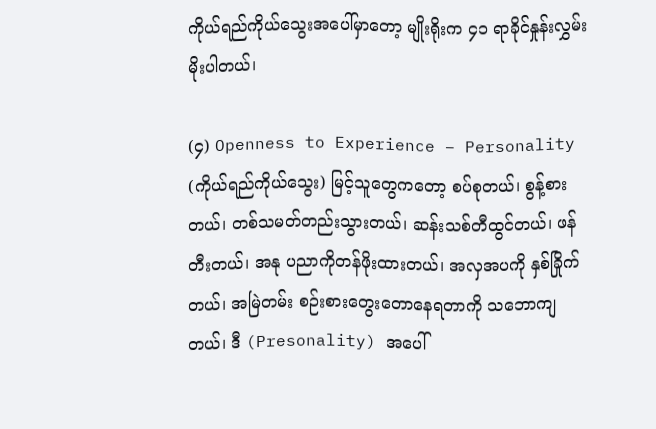ကိုယ်ရည်ကိုယ်သွေးအပေါ်မှာတော့ မျိုးရိုးက ၄၁ ရာခိုင်နှုန်းလွှမ်းမိုးပါတယ်၊

(၄) Openness to Experience – Personality (ကိုယ်ရည်ကိုယ်သွေး) မြင့်သူတွေကတော့ စပ်စုတယ်၊ စွန့်စားတယ်၊ တစ်သမတ်တည်းသွားတယ်၊ ဆန်းသစ်တီထွင်တယ်၊ ဖန်တီးတယ်၊ အနု ပညာကိုတန်ဖိုးထားတယ်၊ အလှအပကို နှစ်ခြိုက်တယ်၊ အမြဲတမ်း စဉ်းစားတွေးတောနေရတာကို သဘောကျတယ်၊ ဒီ (Presonality) အပေါ်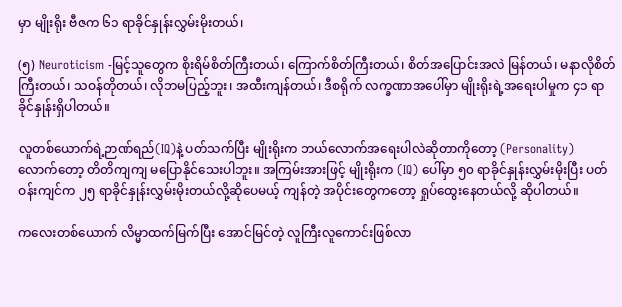မှာ မျိုးရိုး ဗီဇက ၆၁ ရာခိုင်နှုန်းလွှမ်းမိုးတယ်၊

(၅) Neuroticism -မြင့်သူတွေက စိုးရိမ်စိတ်ကြီးတယ်၊ ကြောက်စိတ်ကြီးတယ်၊ စိတ်အပြောင်းအလဲ မြန်တယ်၊ မနာလိုစိတ်ကြီးတယ်၊ သဝန်တိုတယ်၊ လိုဘမပြည့်ဘူး၊ အထီးကျန်တယ်၊ ဒီစရိုက် လက္ခဏာအပေါ်မှာ မျိုးရိုးရဲ့အရေးပါမှုက ၄၁ ရာခိုင်နှုန်းရှိပါတယ်။

လူတစ်ယောက်ရဲ့ဉာဏ်ရည်(IQ)နဲ့ ပတ်သက်ပြီး မျိုးရိုးက ဘယ်လောက်အရေးပါလဲဆိုတာကိုတော့ (Personality) လောက်တော့ တိတိကျကျ မပြောနိုင်သေးပါဘူး။ အကြမ်းအားဖြင့် မျိုးရိုးက (IQ) ပေါ်မှာ ၅၀ ရာခိုင်နှုန်းလွှမ်းမိုးပြီး ပတ်ဝန်းကျင်က ၂၅ ရာခိုင်နှုန်းလွှမ်းမိုးတယ်လို့ဆိုပေမယ့် ကျန်တဲ့ အပိုင်းတွေကတော့ ရှုပ်ထွေးနေတယ်လို့ ဆိုပါတယ်။

ကလေးတစ်ယောက် လိမ္မာထက်မြက်ပြီး အောင်မြင်တဲ့ လူကြီးလူကောင်းဖြစ်လာ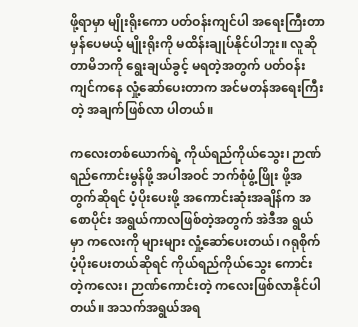ဖို့ရာမှာ မျိုးရိုးကော ပတ်ဝန်းကျင်ပါ အရေးကြီးတာမှန်ပေမယ့် မျိုးရိုးကို မထိန်းချုပ်နိုင်ပါဘူး။ လူဆိုတာမိဘကို ရွေးချယ်ခွင့် မရတဲ့အတွက် ပတ်ဝန်းကျင်ကနေ လှုံ့ဆော်ပေးတာက အင်မတန်အရေးကြီးတဲ့ အချက်ဖြစ်လာ ပါတယ်။

ကလေးတစ်ယောက်ရဲ့ ကိုယ်ရည်ကိုယ်သွေး၊ ဉာဏ်ရည်ကောင်းမွန်ဖို့ အပါအဝင် ဘက်စုံဖွံ့ဖြိုး ဖို့အတွက်ဆိုရင် ပံ့ပိုးပေးဖို့ အကောင်းဆုံးအချိန်က အစောပိုင်း အရွယ်ကာလဖြစ်တဲ့အတွက် အဲဒီအ ရွယ်မှာ ကလေးကို များများ လှုံ့ဆော်ပေးတယ်၊ ဂရုစိုက်ပံ့ပိုးပေးတယ်ဆိုရင် ကိုယ်ရည်ကိုယ်သွေး ကောင်းတဲ့ကလေး၊ ဉာဏ်ကောင်းတဲ့ ကလေးဖြစ်လာနိုင်ပါတယ်။ အသက်အရွယ်အရ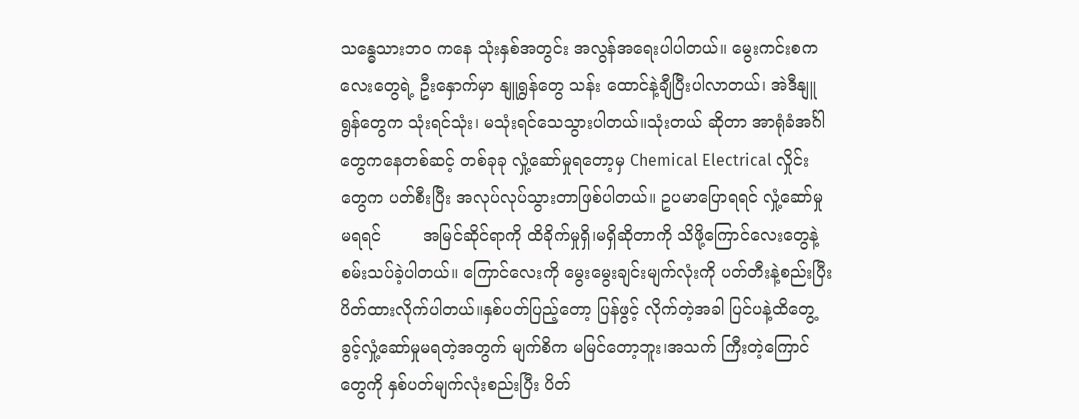သန္ဓေသားဘဝ ကနေ သုံးနှစ်အတွင်း အလွန်အရေးပါပါတယ်။ မွေးကင်းစကလေးတွေရဲ့ ဦးနှောက်မှာ နျူရွန်တွေ သန်း ထောင်နဲ့ချီပြီးပါလာတယ်၊ အဲဒီနျူရွန်တွေက သုံးရင်သုံး၊ မသုံးရင်သေသွားပါတယ်။သုံးတယ် ဆိုတာ အာရုံခံအင်္ဂါတွေကနေတစ်ဆင့် တစ်ခုခု လှုံ့ဆော်မှုရတော့မှ Chemical Electrical လှိုင်းတွေက ပတ်စီးပြီး အလုပ်လုပ်သွားတာဖြစ်ပါတယ်။ ဥပမာပြောရရင် လှုံ့ဆော်မှုမရရင်        အမြင်ဆိုင်ရာကို ထိခိုက်မှုရှိ၊မရှိဆိုတာကို သိဖို့ကြောင်လေးတွေနဲ့ စမ်းသပ်ခဲ့ပါတယ်။ ကြောင်လေးကို မွေးမွေးချင်းမျက်လုံးကို ပတ်တီးနဲ့စည်းပြီး ပိတ်ထားလိုက်ပါတယ်။နှစ်ပတ်ပြည့်တော့ ပြန်ဖွင့် လိုက်တဲ့အခါ ပြင်ပနဲ့ထိတွေ့ခွင့်လှုံ့ဆော်မှုမရတဲ့အတွက် မျက်စိက မမြင်တော့ဘူး၊အသက် ကြီးတဲ့ကြောင်တွေကို နှစ်ပတ်မျက်လုံးစည်းပြီး ပိတ်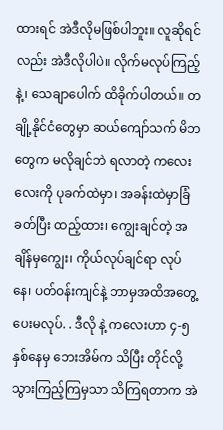ထားရင် အဲဒီလိုမဖြစ်ပါဘူး။ လူဆိုရင်လည်း အဲဒီလိုပါပဲ။ လိုက်မလုပ်ကြည့်နဲ့၊ သေချာပေါက် ထိခိုက်ပါတယ်။ တချို့နိုင်ငံတွေမှာ ဆယ်ကျော်သက် မိဘတွေက မလိုချင်ဘဲ ရလာတဲ့ ကလေးလေးကို ပုခက်ထဲမှာ၊ အခန်းထဲမှာခြံခတ်ပြီး ထည့်ထား၊ ကျွေးချင်တဲ့ အချိန်မှကျွေး၊ ကိုယ်လုပ်ချင်ရာ လုပ်နေ၊ ပတ်ဝန်းကျင်နဲ့ ဘာမှအထိအတွေ့ပေးမလုပ်. . ဒီလို နဲ့ ကလေးဟာ ၄-၅ နှစ်နေမှ ဘေးအိမ်က သိပြီး တိုင်လို့ သွားကြည့်ကြမှသာ သိကြရတာက အဲ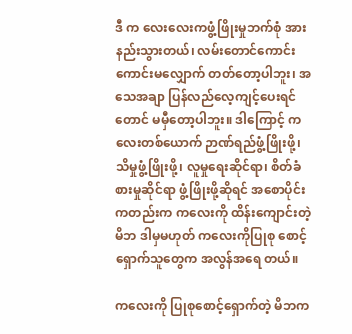ဒီ က လေးလေးကဖွံ့ဖြိုးမှုဘက်စုံ အားနည်းသွားတယ်၊ လမ်းတောင်ကောင်းကောင်းမလျှောက် တတ်တော့ပါဘူး၊ အသေအချာ ပြန်လည်လေ့ကျင့်ပေးရင်တောင် မမှီတော့ပါဘူး။ ဒါကြောင့် ကလေးတစ်ယောက် ဉာဏ်ရည်ဖွံ့ဖြိုးဖို့၊ သိမှုဖွံ့ဖြိုးဖို့၊ လူမှုရေးဆိုင်ရာ၊ စိတ်ခံစားမှုဆိုင်ရာ ဖွံ့ဖြိုးဖို့ဆိုရင် အစောပိုင်းကတည်းက ကလေးကို ထိန်းကျောင်းတဲ့မိဘ ဒါမှမဟုတ် ကလေးကိုပြုစု စောင့်ရှောက်သူတွေက အလွန်အရေ တယ်။

ကလေးကို ပြုစုစောင့်ရှောက်တဲ့ မိဘက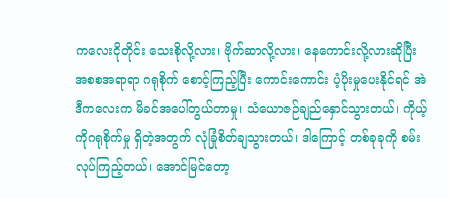ကလေးငိုတိုင်း သေးစိုလို့လား၊ ဗိုက်ဆာလို့လား၊ နေကောင်းလို့လားဆိုပြီး အစစအရာရာ ဂရုစိုက် စောင့်ကြည့်ပြီး ကောင်းကောင်း ပံ့ပိုးမှုပေးနိုင်ရင် အဲဒီကလေးက မိခင်အပေါ်တွယ်တာမှု၊ သံယောဇဉ်ချည်နှောင်သွားတယ်၊ ကိုယ့်ကိုဂရုစိုက်မှု ရှိတဲ့အတွက် လုံခြုံစိတ်ချသွားတယ်၊ ဒါကြောင့် တစ်ခုခုကို စမ်းလုပ်ကြည့်တယ်၊ အောင်မြင်တော့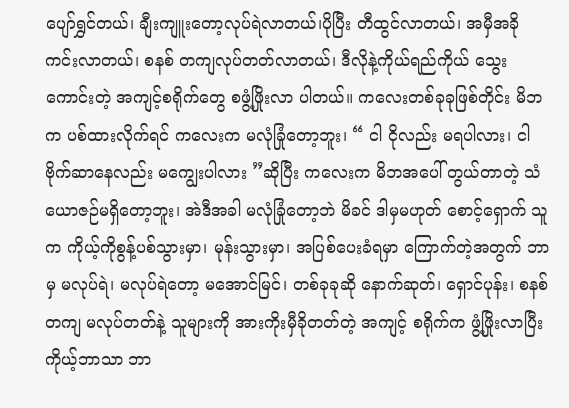ပျော်ရွှင်တယ်၊ ချီးကျူးတော့လုပ်ရဲလာတယ်၊ပိုပြီး တီထွင်လာတယ်၊ အမှီအခိုကင်းလာတယ်၊ စနစ် တကျလုပ်တတ်လာတယ်၊ ဒီလိုနဲ့ကိုယ်ရည်ကိုယ် သွေးကောင်းတဲ့ အကျင့်စရိုက်တွေ စဖွံ့ဖြိုးလာ ပါတယ်။ ကလေးတစ်ခုခုဖြစ်တိုင်း မိဘက ပစ်ထားလိုက်ရင် ကလေးက မလုံခြုံတော့ဘူး၊ “ ငါ ငိုလည်း မရပါလား၊ ငါ ဗိုက်ဆာနေလည်း မကျွေးပါလား ”ဆိုပြီး ကလေးက မိဘအပေါ် တွယ်တာတဲ့ သံယောဇဉ်မရှိတော့ဘူး၊ အဲဒီအခါ မလုံခြုံတော့ဘဲ မိခင် ဒါမှမဟုတ် စောင့်ရှောက် သူက ကိုယ့်ကိုစွန့်ပစ်သွားမှာ၊ မုန်းသွားမှာ၊ အပြစ်ပေးခံရမှာ ကြောက်တဲ့အတွက် ဘာမှ မလုပ်ရဲ၊ မလုပ်ရဲတော့ မအောင်မြင်၊ တစ်ခုခုဆို နောက်ဆုတ်၊ ရှောင်ပုန်း၊ စနစ်တကျ မလုပ်တတ်နဲ့ သူများကို အားကိုးမှီခိုတတ်တဲ့ အကျင့် စရိုက်က ဖွံ့ဖြိုးလာပြီး ကိုယ့်ဘာသာ ဘာ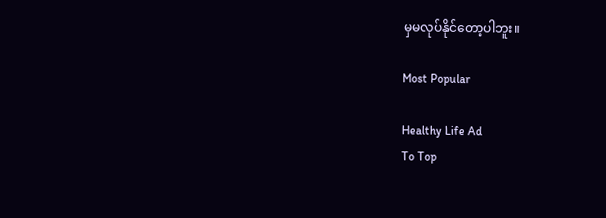မှမလုပ်နိုင်တော့ပါဘူး။

Most Popular

Healthy Life Ad
To Top